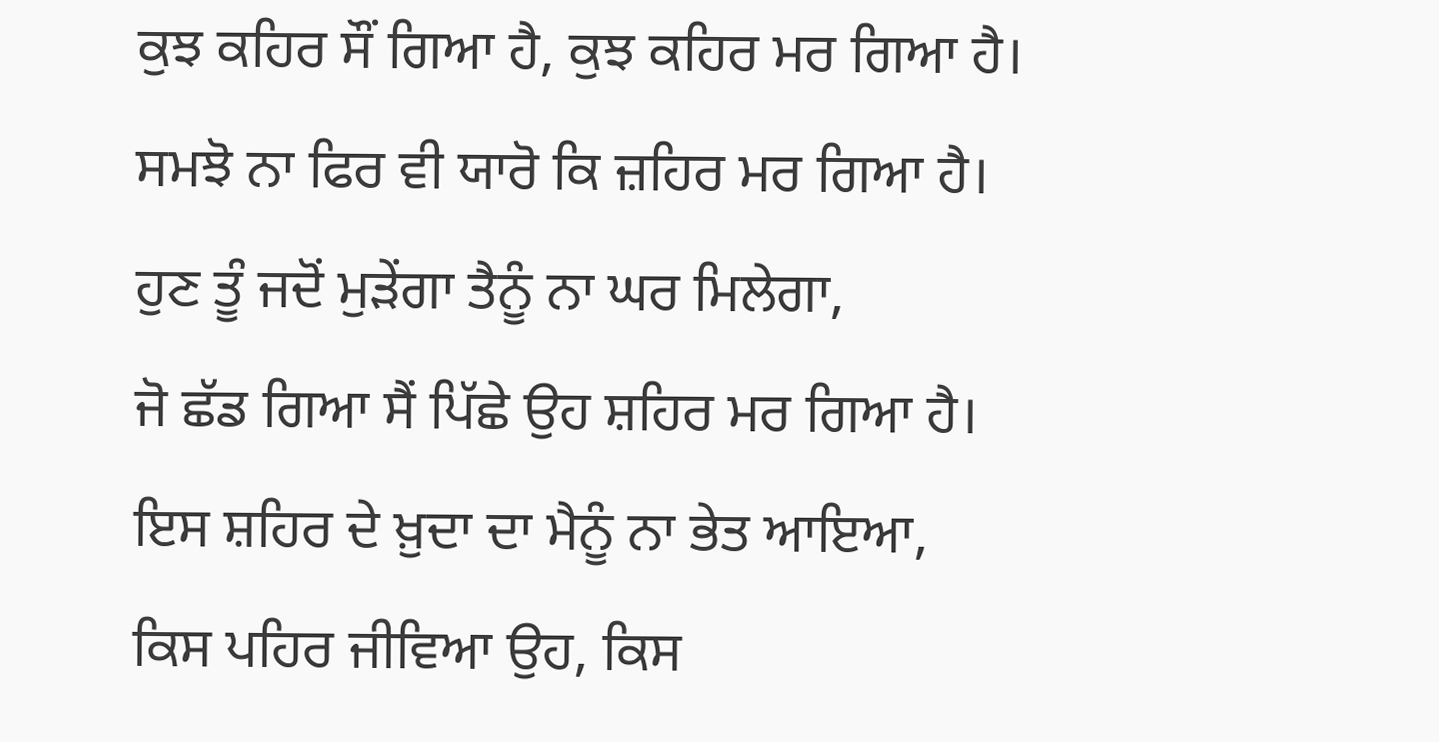ਕੁਝ ਕਹਿਰ ਸੌਂ ਗਿਆ ਹੈ, ਕੁਝ ਕਹਿਰ ਮਰ ਗਿਆ ਹੈ।
ਸਮਝੋ ਨਾ ਫਿਰ ਵੀ ਯਾਰੋ ਕਿ ਜ਼ਹਿਰ ਮਰ ਗਿਆ ਹੈ।
ਹੁਣ ਤੂੰ ਜਦੋਂ ਮੁੜੇਂਗਾ ਤੈਨੂੰ ਨਾ ਘਰ ਮਿਲੇਗਾ,
ਜੋ ਛੱਡ ਗਿਆ ਸੈਂ ਪਿੱਛੇ ਉਹ ਸ਼ਹਿਰ ਮਰ ਗਿਆ ਹੈ।
ਇਸ ਸ਼ਹਿਰ ਦੇ ਖ਼ੁਦਾ ਦਾ ਮੈਨੂੰ ਨਾ ਭੇਤ ਆਇਆ,
ਕਿਸ ਪਹਿਰ ਜੀਵਿਆ ਉਹ, ਕਿਸ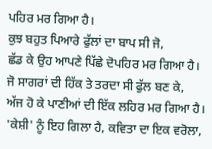ਪਹਿਰ ਮਰ ਗਿਆ ਹੈ।
ਕੁਝ ਬਹੁਤ ਪਿਆਰੇ ਫੁੱਲਾਂ ਦਾ ਬਾਪ ਸੀ ਜੋ,
ਛੱਡ ਕੇ ਉਹ ਆਪਣੇ ਪਿੱਛੇ ਦੋਪਹਿਰ ਮਰ ਗਿਆ ਹੈ।
ਜੋ ਸਾਗਰਾਂ ਦੀ ਹਿੱਕ ਤੇ ਤਰਦਾ ਸੀ ਫੁੱਲ ਬਣ ਕੇ,
ਅੱਜ ਹੋ ਕੇ ਪਾਣੀਆਂ ਦੀ ਇੱਕ ਲਹਿਰ ਮਰ ਗਿਆ ਹੈ।
'ਕੇਸ਼ੀ' ਨੂੰ ਇਹ ਗਿਲਾ ਹੈ, ਕਵਿਤਾ ਦਾ ਇਕ ਵਰੋਲਾ,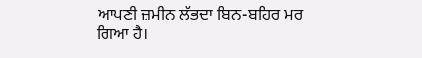ਆਪਣੀ ਜ਼ਮੀਨ ਲੱਭਦਾ ਬਿਨ-ਬਹਿਰ ਮਰ ਗਿਆ ਹੈ।